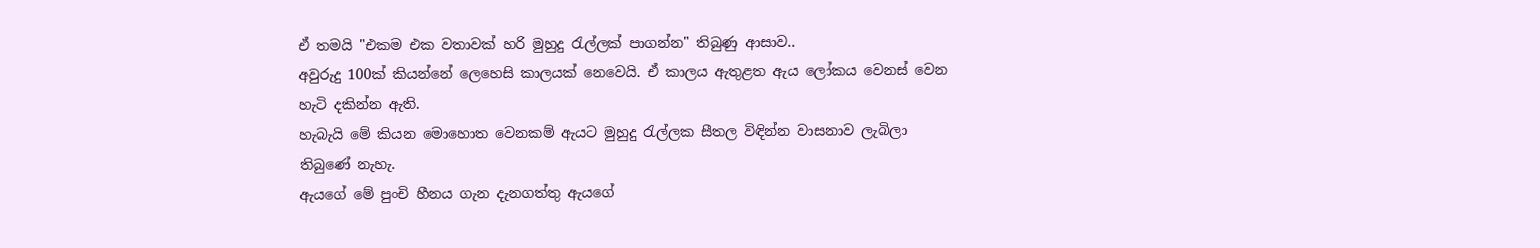ඒ තමයි "එකම එක වතාවක් හරි මුහුදු රැල්ලක් පාගන්න" තිබුණු ආසාව..
අවුරුදු 100ක් කියන්නේ ලෙහෙසි කාලයක් නෙවෙයි. ඒ කාලය ඇතුළත ඇය ලෝකය වෙනස් වෙන හැටි දකින්න ඇති.
හැබැයි මේ කියන මොහොත වෙනකම් ඇයට මුහුදු රැල්ලක සීතල විඳින්න වාසනාව ලැබිලා තිබුණේ නැහැ.
ඇයගේ මේ පුංචි හීනය ගැන දැනගත්තු ඇයගේ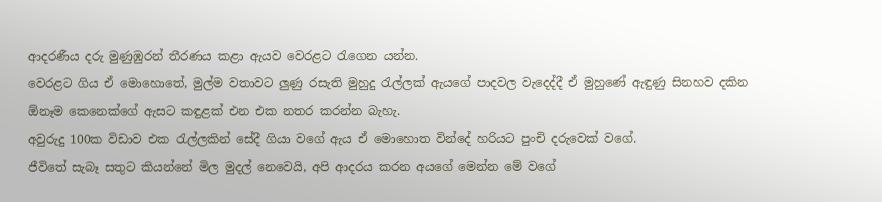ආදරණීය දරු මුණුඹුරන් තීරණය කළා ඇයව වෙරළට රැගෙන යන්න.
වෙරළට ගිය ඒ මොහොතේ, මුල්ම වතාවට ලුණු රසැති මුහුදු රැල්ලක් ඇයගේ පාදවල වැදෙද්දී ඒ මුහුණේ ඇඳුණු සිනහව දකින ඕනෑම කෙනෙක්ගේ ඇසට කඳුළක් එන එක නතර කරන්න බැහැ.
අවුරුදු 100ක විඩාව එක රැල්ලකින් සේදී ගියා වගේ ඇය ඒ මොහොත වින්දේ හරියට පුංචි දරුවෙක් වගේ.
ජීවිතේ සැබෑ සතුට කියන්නේ මිල මුදල් නෙවෙයි, අපි ආදරය කරන අයගේ මෙන්න මේ වගේ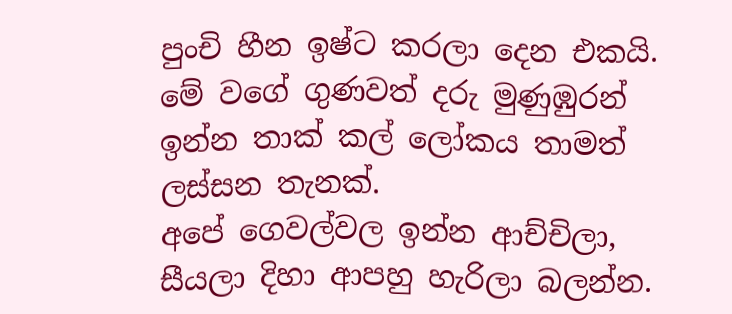පුංචි හීන ඉෂ්ට කරලා දෙන එකයි.
මේ වගේ ගුණවත් දරු මුණුඹුරන් ඉන්න තාක් කල් ලෝකය තාමත් ලස්සන තැනක්.
අපේ ගෙවල්වල ඉන්න ආච්චිලා, සීයලා දිහා ආපහු හැරිලා බලන්න.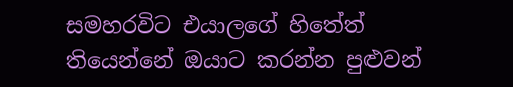සමහරවිට එයාලගේ හිතේත් තියෙන්නේ ඔයාට කරන්න පුළුවන්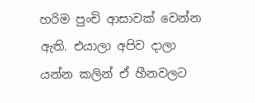හරිම පුංචි ආසාවක් වෙන්න ඇති. එයාලා අපිව දාලා යන්න කලින් ඒ හීනවලට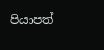පියාපත්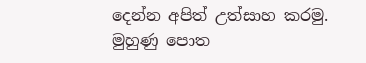දෙන්න අපිත් උත්සාහ කරමු.
මුහුණු පොත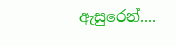ඇසුරෙන්....